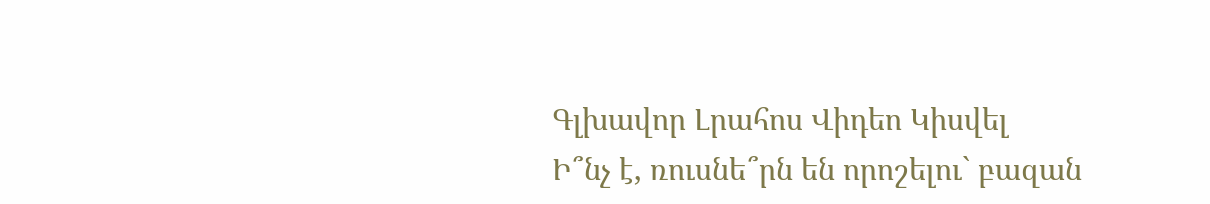Գլխավոր Լրահոս Վիդեո Կիսվել
Ի՞նչ է, ռուսնե՞րն են որոշելու` բազան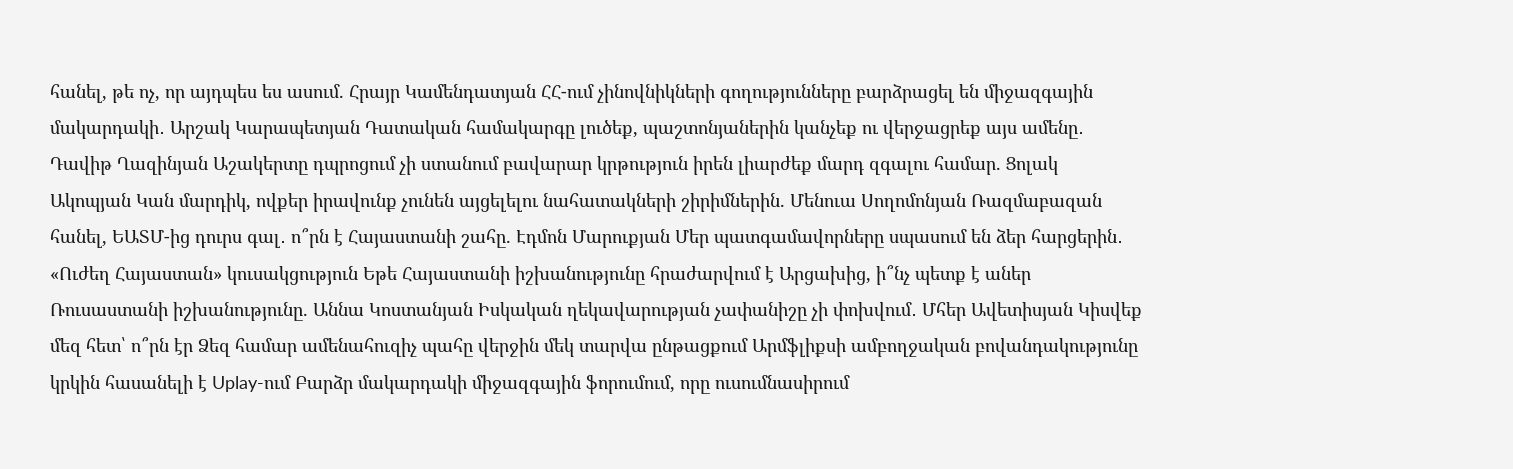հանել, թե ոչ, որ այդպես ես ասում. Հրայր Կամենդատյան ՀՀ-ում չինովնիկների գողությունները բարձրացել են միջազգային մակարդակի․ Արշակ Կարապետյան Դատական համակարգը լուծեք, պաշտոնյաներին կանչեք ու վերջացրեք այս ամենը․ Դավիթ Ղազինյան Աշակերտը դպրոցում չի ստանում բավարար կրթություն իրեն լիարժեք մարդ զգալու համար. Ցոլակ Ակոպյան Կան մարդիկ, ովքեր իրավունք չունեն այցելելու նահատակների շիրիմներին. Մենուա Սողոմոնյան Ռազմաբազան հանել, ԵԱՏՄ-ից դուրս գալ․ ո՞րն է Հայաստանի շահը. Էդմոն Մարուքյան Մեր պատգամավորները սպասում են ձեր հարցերին․ «Ուժեղ Հայաստան» կուսակցություն Եթե Հայաստանի իշխանությունը հրաժարվում է Արցախից, ի՞նչ պետք է աներ Ռուսաստանի իշխանությունը. Աննա Կոստանյան Իսկական ղեկավարության չափանիշը չի փոխվում․ Մհեր Ավետիսյան Կիսվեք մեզ հետ՝ ո՞րն էր Ձեզ համար ամենահուզիչ պահը վերջին մեկ տարվա ընթացքում Արմֆլիքսի ամբողջական բովանդակությունը կրկին հասանելի է Uplay-ում Բարձր մակարդակի միջազգային ֆորումում, որը ուսումնասիրում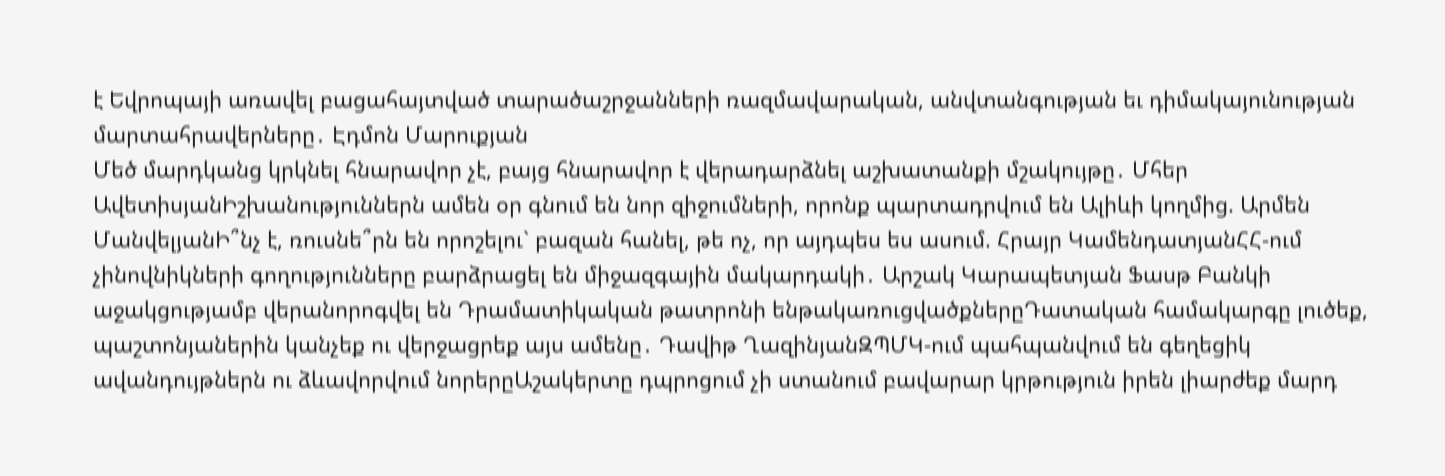է Եվրոպայի առավել բացահայտված տարածաշրջանների ռազմավարական, անվտանգության եւ դիմակայունության մարտահրավերները․ Էդմոն Մարուքյան
Մեծ մարդկանց կրկնել հնարավոր չէ, բայց հնարավոր է վերադարձնել աշխատանքի մշակույթը․ Մհեր ԱվետիսյանԻշխանություններն ամեն օր գնում են նոր զիջումների, որոնք պարտադրվում են Ալիևի կողմից. Արմեն ՄանվելյանԻ՞նչ է, ռուսնե՞րն են որոշելու` բազան հանել, թե ոչ, որ այդպես ես ասում. Հրայր ԿամենդատյանՀՀ-ում չինովնիկների գողությունները բարձրացել են միջազգային մակարդակի․ Արշակ Կարապետյան Ֆասթ Բանկի աջակցությամբ վերանորոգվել են Դրամատիկական թատրոնի ենթակառուցվածքներըԴատական համակարգը լուծեք, պաշտոնյաներին կանչեք ու վերջացրեք այս ամենը․ Դավիթ ՂազինյանԶՊՄԿ-ում պահպանվում են գեղեցիկ ավանդույթներն ու ձևավորվում նորերըԱշակերտը դպրոցում չի ստանում բավարար կրթություն իրեն լիարժեք մարդ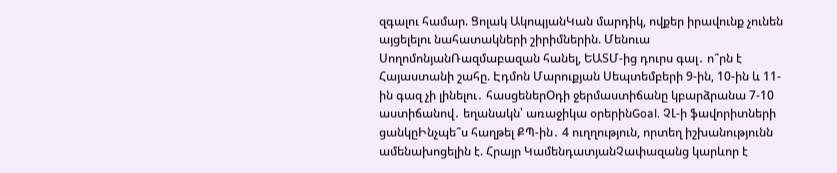զգալու համար. Ցոլակ ԱկոպյանԿան մարդիկ, ովքեր իրավունք չունեն այցելելու նահատակների շիրիմներին. Մենուա ՍողոմոնյանՌազմաբազան հանել, ԵԱՏՄ-ից դուրս գալ․ ո՞րն է Հայաստանի շահը. Էդմոն Մարուքյան Սեպտեմբերի 9-ին, 10-ին և 11-ին գազ չի լինելու․ հասցեներՕդի ջերմաստիճանը կբարձրանա 7-10 աստիճանով․ եղանակն՝ առաջիկա օրերինGoal. ՉԼ-ի ֆավորիտների ցանկըԻնչպե՞ս հաղթել ՔՊ-ին․ 4 ուղղություն, որտեղ իշխանությունն ամենախոցելին է. Հրայր ԿամենդատյանՉափազանց կարևոր է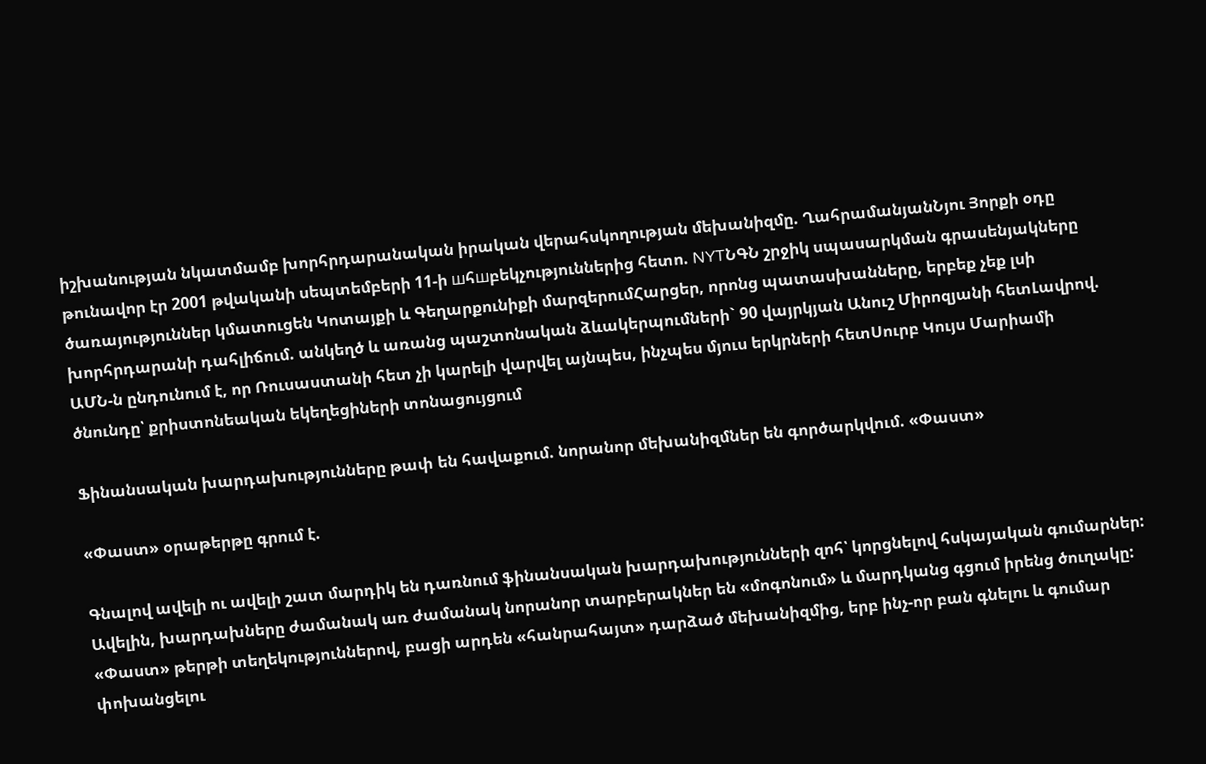իշխանության նկատմամբ խորհրդարանական իրական վերահսկողության մեխանիզմը. ՂահրամանյանՆյու Յորքի օդը թունավոր էր 2001 թվականի սեպտեմբերի 11-ի шհшբեկչություններից հետո. NYTՆԳՆ շրջիկ սպասարկման գրասենյակները ծառայություններ կմատուցեն Կոտայքի և Գեղարքունիքի մարզերումՀարցեր, որոնց պատասխանները, երբեք չեք լսի խորհրդարանի դահլիճում. անկեղծ և առանց պաշտոնական ձևակերպումների` 90 վայրկյան Անուշ Միրոզյանի հետԼավրով. ԱՄՆ-ն ընդունում է, որ Ռուսաստանի հետ չի կարելի վարվել այնպես, ինչպես մյուս երկրների հետՍուրբ Կույս Մարիամի ծնունդը՝ քրիստոնեական եկեղեցիների տոնացույցում

Ֆինանսական խարդախությունները թափ են հավաքում. նորանոր մեխանիզմներ են գործարկվում. «Փաստ»

«Փաստ» օրաթերթը գրում է.

Գնալով ավելի ու ավելի շատ մարդիկ են դառնում ֆինանսական խարդախությունների զոհ՝ կորցնելով հսկայական գումարներ: Ավելին, խարդախները ժամանակ առ ժամանակ նորանոր տարբերակներ են «մոգոնում» և մարդկանց գցում իրենց ծուղակը: «Փաստ» թերթի տեղեկություններով, բացի արդեն «հանրահայտ» դարձած մեխանիզմից, երբ ինչ-որ բան գնելու և գումար փոխանցելու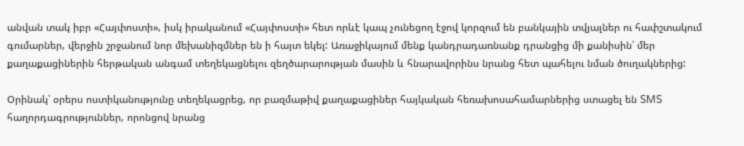անվան տակ իբր «Հայփոստի», իսկ իրականում «Հայփոստի» հետ որևէ կապ չունեցող էջով կորզում են բանկային տվյալներ ու հափշտակում գումարներ, վերջին շրջանում նոր մեխանիզմներ են ի հայտ եկել: Առաջիկայում մենք կանդրադառնանք դրանցից մի քանիսին՝ մեր քաղաքացիներին հերթական անգամ տեղեկացնելու զեղծարարության մասին և հնարավորինս նրանց հետ պահելու նման ծուղակներից:

Օրինակ՝ օրերս ոստիկանությունը տեղեկացրեց, որ բազմաթիվ քաղաքացիներ հայկական հեռախոսահամարներից ստացել են SMS հաղորդագրություններ, որոնցով նրանց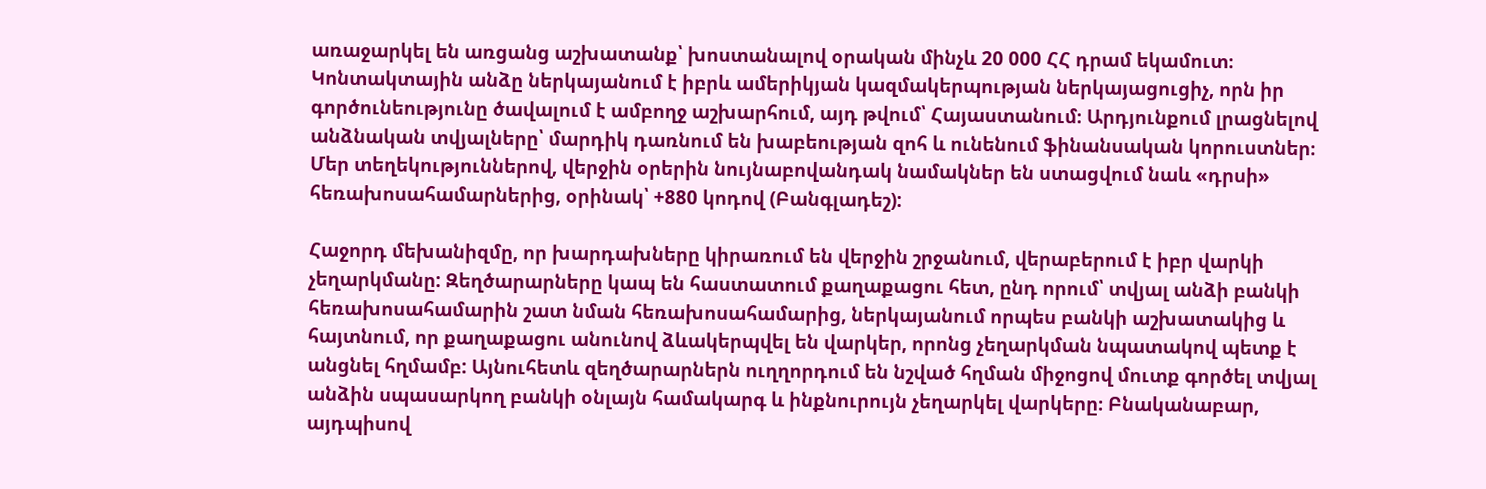առաջարկել են առցանց աշխատանք՝ խոստանալով օրական մինչև 20 000 ՀՀ դրամ եկամուտ։ Կոնտակտային անձը ներկայանում է իբրև ամերիկյան կազմակերպության ներկայացուցիչ, որն իր գործունեությունը ծավալում է ամբողջ աշխարհում, այդ թվում՝ Հայաստանում։ Արդյունքում լրացնելով անձնական տվյալները՝ մարդիկ դառնում են խաբեության զոհ և ունենում ֆինանսական կորուստներ։ Մեր տեղեկություններով, վերջին օրերին նույնաբովանդակ նամակներ են ստացվում նաև «դրսի» հեռախոսահամարներից, օրինակ՝ +880 կոդով (Բանգլադեշ):

Հաջորդ մեխանիզմը, որ խարդախները կիրառում են վերջին շրջանում, վերաբերում է իբր վարկի չեղարկմանը: Զեղծարարները կապ են հաստատում քաղաքացու հետ, ընդ որում՝ տվյալ անձի բանկի հեռախոսահամարին շատ նման հեռախոսահամարից, ներկայանում որպես բանկի աշխատակից և հայտնում, որ քաղաքացու անունով ձևակերպվել են վարկեր, որոնց չեղարկման նպատակով պետք է անցնել հղմամբ: Այնուհետև զեղծարարներն ուղղորդում են նշված հղման միջոցով մուտք գործել տվյալ անձին սպասարկող բանկի օնլայն համակարգ և ինքնուրույն չեղարկել վարկերը։ Բնականաբար, այդպիսով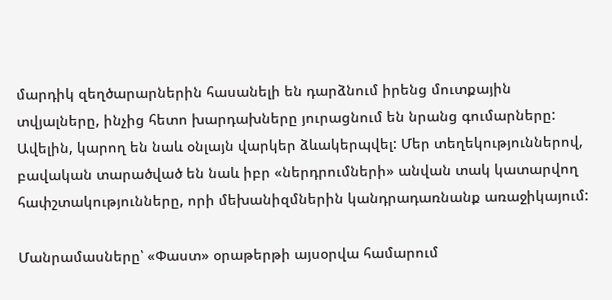մարդիկ զեղծարարներին հասանելի են դարձնում իրենց մուտքային տվյալները, ինչից հետո խարդախները յուրացնում են նրանց գումարները: Ավելին, կարող են նաև օնլայն վարկեր ձևակերպվել: Մեր տեղեկություններով, բավական տարածված են նաև իբր «ներդրումների» անվան տակ կատարվող հափշտակությունները, որի մեխանիզմներին կանդրադառնանք առաջիկայում:

Մանրամասները՝ «Փաստ» օրաթերթի այսօրվա համարում